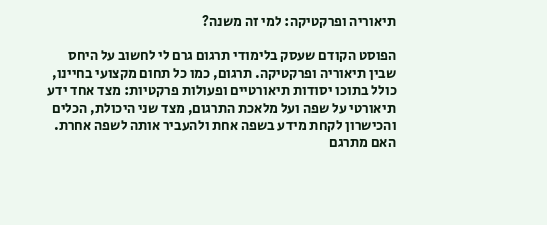תיאוריה ופרקטיקה: למי זה משנה?

הפוסט הקודם שעסק בלימודי תרגום גרם לי לחשוב על היחס שבין תיאוריה ופרקטיקה. תרגום, כמו כל תחום מקצועי בחיינו, כולל בתוכו יסודות תיאורטיים ופעולות פרקטיות: מצד אחד ידע תיאורטי על שפה ועל מלאכת התרגום, מצד שני היכולת, הכלים והכישרון לקחת מידע בשפה אחת ולהעביר אותה לשפה אחרת. האם מתרגם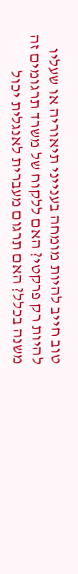טוב חייב להיות מומחה בענייני תיאוריה או שעליו להיות רק פרקטי? האם ללקוח של משרד תרגומים זה משנה בכלל? האם תרגום מעברית לאנגלית יכול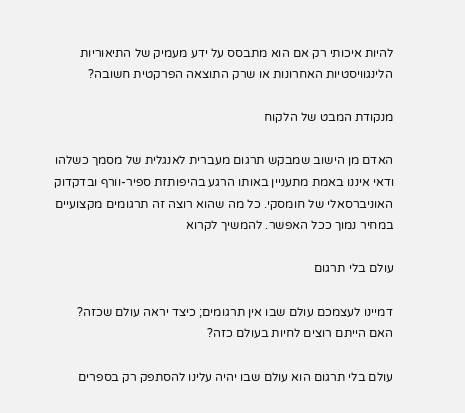להיות איכותי רק אם הוא מתבסס על ידע מעמיק של התיאוריות הלינגוויסטיות האחרונות או שרק התוצאה הפרקטית חשובה?

מנקודת המבט של הלקוח

האדם מן הישוב שמבקש תרגום מעברית לאנגלית של מסמך כשלהו ודאי איננו באמת מתעניין באותו הרגע בהיפותזת ספיר-וורף ובדקדוק האוניברסאלי של חומסקי. כל מה שהוא רוצה זה תרגומים מקצועיים במחיר נמוך ככל האפשר. להמשיך לקרוא

עולם בלי תרגום

דמיינו לעצמכם עולם שבו אין תרגומים; כיצד יראה עולם שכזה? האם הייתם רוצים לחיות בעולם כזה?

עולם בלי תרגום הוא עולם שבו יהיה עלינו להסתפק רק בספרים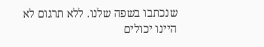שנכתבו בשפה שלנו. ללא תרגום לא היינו יכולים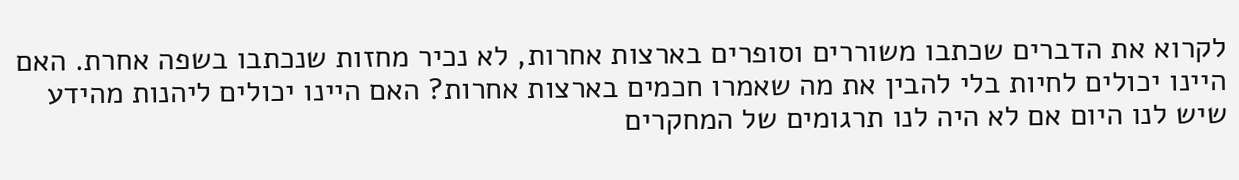לקרוא את הדברים שכתבו משוררים וסופרים בארצות אחרות, לא נכיר מחזות שנכתבו בשפה אחרת. האם היינו יכולים לחיות בלי להבין את מה שאמרו חכמים בארצות אחרות? האם היינו יכולים ליהנות מהידע שיש לנו היום אם לא היה לנו תרגומים של המחקרים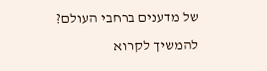של מדענים ברחבי העולם? להמשיך לקרוא